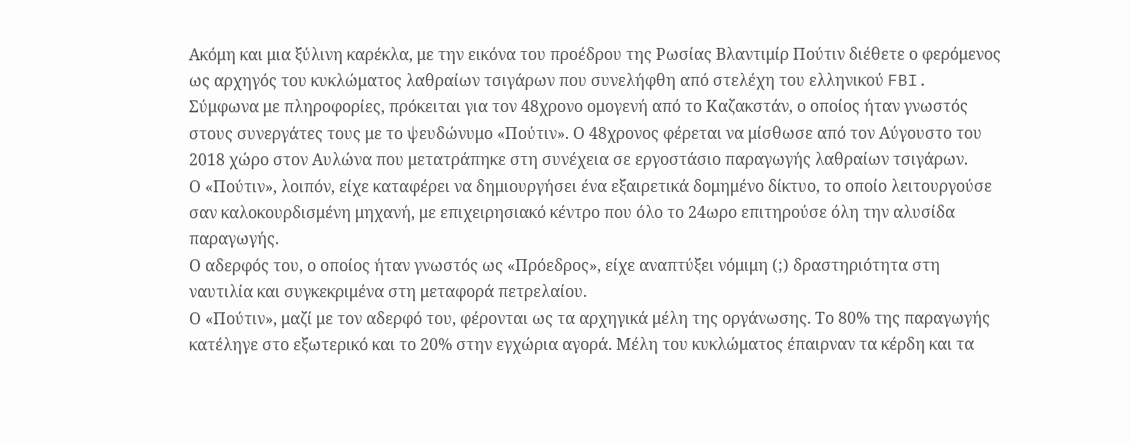Ακόμη και μια ξύλινη καρέκλα, με την εικόνα του προέδρου της Ρωσίας Βλαντιμίρ Πούτιν διέθετε ο φερόμενος ως αρχηγός του κυκλώματος λαθραίων τσιγάρων που συνελήφθη από στελέχη του ελληνικού FBI.
Σύμφωνα με πληροφορίες, πρόκειται για τον 48χρονο ομογενή από το Καζακστάν, ο οποίος ήταν γνωστός στους συνεργάτες τους με το ψευδώνυμο «Πούτιν». Ο 48χρονος φέρεται να μίσθωσε από τον Αύγουστο του 2018 χώρο στον Αυλώνα που μετατράπηκε στη συνέχεια σε εργοστάσιο παραγωγής λαθραίων τσιγάρων.
Ο «Πούτιν», λοιπόν, είχε καταφέρει να δημιουργήσει ένα εξαιρετικά δομημένο δίκτυο, το οποίο λειτουργούσε σαν καλοκουρδισμένη μηχανή, με επιχειρησιακό κέντρο που όλο το 24ωρο επιτηρούσε όλη την αλυσίδα παραγωγής.
Ο αδερφός του, ο οποίος ήταν γνωστός ως «Πρόεδρος», είχε αναπτύξει νόμιμη (;) δραστηριότητα στη ναυτιλία και συγκεκριμένα στη μεταφορά πετρελαίου.
Ο «Πούτιν», μαζί με τον αδερφό του, φέρονται ως τα αρχηγικά μέλη της οργάνωσης. Το 80% της παραγωγής κατέληγε στο εξωτερικό και το 20% στην εγχώρια αγορά. Μέλη του κυκλώματος έπαιρναν τα κέρδη και τα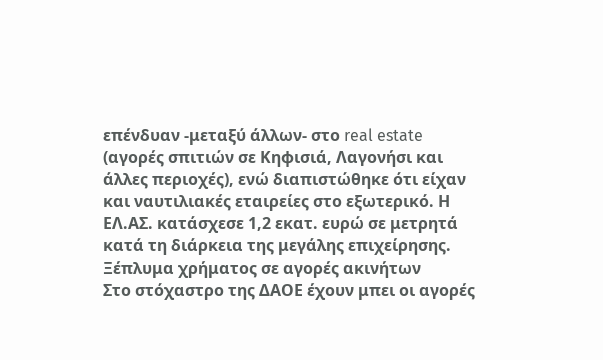επένδυαν -μεταξύ άλλων- στο real estate (αγορές σπιτιών σε Κηφισιά, Λαγονήσι και άλλες περιοχές), ενώ διαπιστώθηκε ότι είχαν και ναυτιλιακές εταιρείες στο εξωτερικό. Η ΕΛ.ΑΣ. κατάσχεσε 1,2 εκατ. ευρώ σε μετρητά κατά τη διάρκεια της μεγάλης επιχείρησης.
Ξέπλυμα χρήματος σε αγορές ακινήτων
Στο στόχαστρο της ΔΑΟΕ έχουν μπει οι αγορές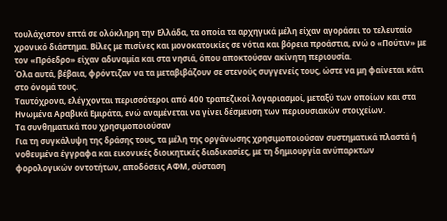τουλάχιστον επτά σε ολόκληρη την Ελλάδα, τα οποία τα αρχηγικά μέλη είχαν αγοράσει το τελευταίο χρονικό διάστημα. Βίλες με πισίνες και μονοκατοικίες σε νότια και βόρεια προάστια, ενώ ο «Πούτιν» με τον «Πρόεδρο» είχαν αδυναμία και στα νησιά, όπου αποκτούσαν ακίνητη περιουσία.
Όλα αυτά, βέβαια, φρόντιζαν να τα μεταβιβάζουν σε στενούς συγγενείς τους, ώστε να μη φαίνεται κάτι στο όνομά τους.
Ταυτόχρονα, ελέγχονται περισσότεροι από 400 τραπεζικοί λογαριασμοί, μεταξύ των οποίων και στα Ηνωμένα Αραβικά Εμιράτα, ενώ αναμένεται να γίνει δέσμευση των περιουσιακών στοιχείων.
Τα συνθηματικά που χρησιμοποιούσαν
Για τη συγκάλυψη της δράσης τους, τα μέλη της οργάνωσης χρησιμοποιούσαν συστηματικά πλαστά ή νοθευμένα έγγραφα και εικονικές διοικητικές διαδικασίες, με τη δημιουργία ανύπαρκτων φορολογικών οντοτήτων, αποδόσεις ΑΦΜ, σύσταση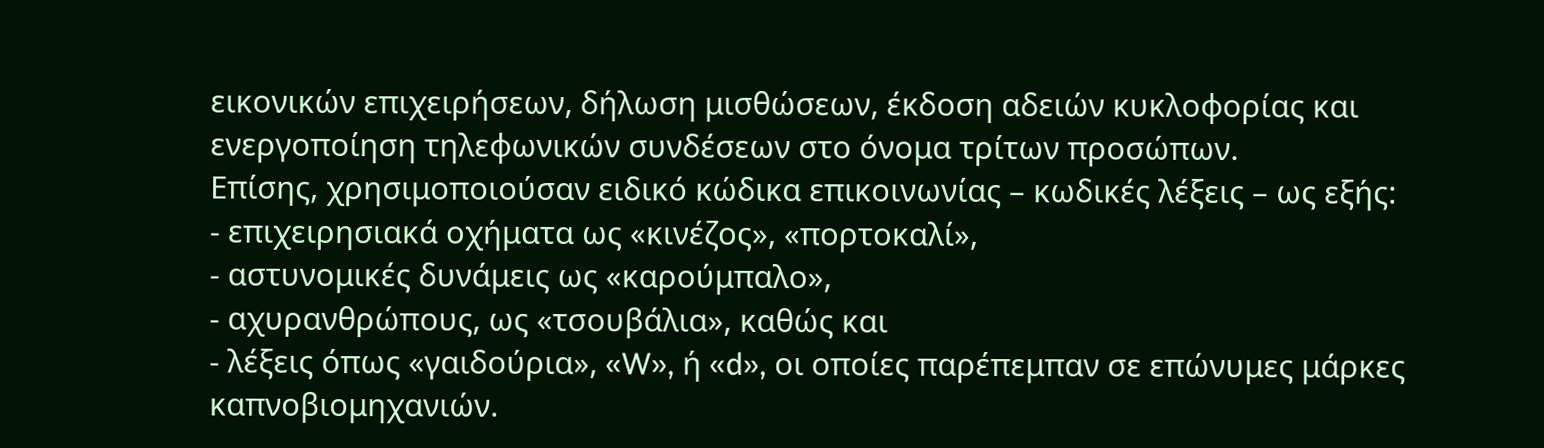εικονικών επιχειρήσεων, δήλωση μισθώσεων, έκδοση αδειών κυκλοφορίας και ενεργοποίηση τηλεφωνικών συνδέσεων στο όνομα τρίτων προσώπων.
Επίσης, χρησιμοποιούσαν ειδικό κώδικα επικοινωνίας – κωδικές λέξεις – ως εξής:
- επιχειρησιακά οχήματα ως «κινέζος», «πορτοκαλί»,
- αστυνομικές δυνάμεις ως «καρούμπαλο»,
- αχυρανθρώπους, ως «τσουβάλια», καθώς και
- λέξεις όπως «γαιδούρια», «W», ή «d», οι οποίες παρέπεμπαν σε επώνυμες μάρκες καπνοβιομηχανιών.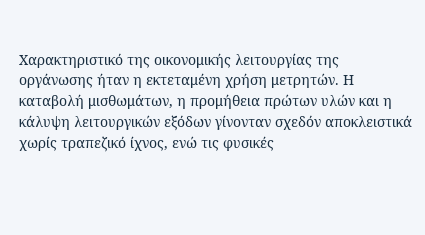Χαρακτηριστικό της οικονομικής λειτουργίας της οργάνωσης ήταν η εκτεταμένη χρήση μετρητών. Η καταβολή μισθωμάτων, η προμήθεια πρώτων υλών και η κάλυψη λειτουργικών εξόδων γίνονταν σχεδόν αποκλειστικά χωρίς τραπεζικό ίχνος, ενώ τις φυσικές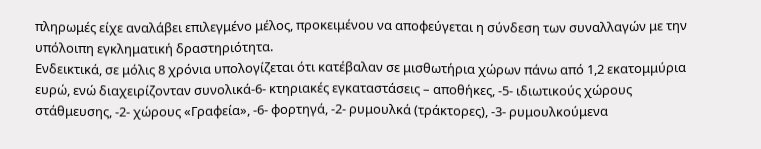πληρωμές είχε αναλάβει επιλεγμένο μέλος, προκειμένου να αποφεύγεται η σύνδεση των συναλλαγών με την υπόλοιπη εγκληματική δραστηριότητα.
Ενδεικτικά, σε μόλις 8 χρόνια υπολογίζεται ότι κατέβαλαν σε μισθωτήρια χώρων πάνω από 1,2 εκατομμύρια ευρώ, ενώ διαχειρίζονταν συνολικά-6- κτηριακές εγκαταστάσεις – αποθήκες, -5- ιδιωτικούς χώρους στάθμευσης, -2- χώρους «Γραφεία», -6- φορτηγά, -2- ρυμουλκά (τράκτορες), -3- ρυμουλκούμενα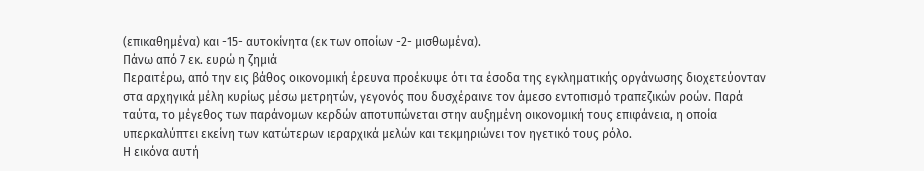(επικαθημένα) και -15- αυτοκίνητα (εκ των οποίων -2- μισθωμένα).
Πάνω από 7 εκ. ευρώ η ζημιά
Περαιτέρω, από την εις βάθος οικονομική έρευνα προέκυψε ότι τα έσοδα της εγκληματικής οργάνωσης διοχετεύονταν στα αρχηγικά μέλη κυρίως μέσω μετρητών, γεγονός που δυσχέραινε τον άμεσο εντοπισμό τραπεζικών ροών. Παρά ταύτα, το μέγεθος των παράνομων κερδών αποτυπώνεται στην αυξημένη οικονομική τους επιφάνεια, η οποία υπερκαλύπτει εκείνη των κατώτερων ιεραρχικά μελών και τεκμηριώνει τον ηγετικό τους ρόλο.
Η εικόνα αυτή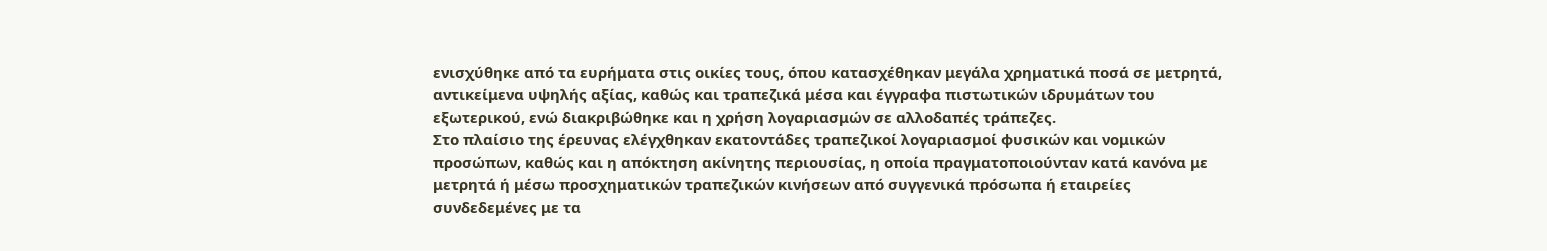ενισχύθηκε από τα ευρήματα στις οικίες τους, όπου κατασχέθηκαν μεγάλα χρηματικά ποσά σε μετρητά, αντικείμενα υψηλής αξίας, καθώς και τραπεζικά μέσα και έγγραφα πιστωτικών ιδρυμάτων του εξωτερικού, ενώ διακριβώθηκε και η χρήση λογαριασμών σε αλλοδαπές τράπεζες.
Στο πλαίσιο της έρευνας ελέγχθηκαν εκατοντάδες τραπεζικοί λογαριασμοί φυσικών και νομικών προσώπων, καθώς και η απόκτηση ακίνητης περιουσίας, η οποία πραγματοποιούνταν κατά κανόνα με μετρητά ή μέσω προσχηματικών τραπεζικών κινήσεων από συγγενικά πρόσωπα ή εταιρείες συνδεδεμένες με τα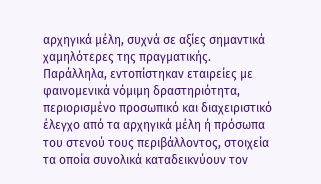αρχηγικά μέλη, συχνά σε αξίες σημαντικά χαμηλότερες της πραγματικής.
Παράλληλα, εντοπίστηκαν εταιρείες με φαινομενικά νόμιμη δραστηριότητα, περιορισμένο προσωπικό και διαχειριστικό έλεγχο από τα αρχηγικά μέλη ή πρόσωπα του στενού τους περιβάλλοντος, στοιχεία τα οποία συνολικά καταδεικνύουν τον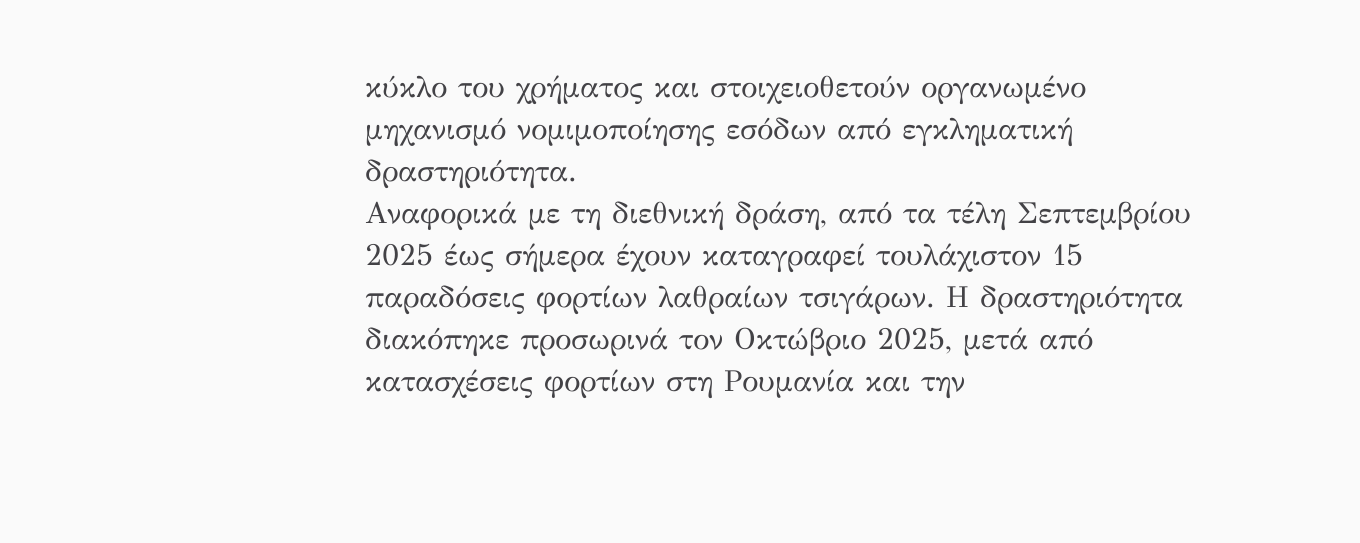κύκλο του χρήματος και στοιχειοθετούν οργανωμένο μηχανισμό νομιμοποίησης εσόδων από εγκληματική δραστηριότητα.
Αναφορικά με τη διεθνική δράση, από τα τέλη Σεπτεμβρίου 2025 έως σήμερα έχουν καταγραφεί τουλάχιστον 15 παραδόσεις φορτίων λαθραίων τσιγάρων. Η δραστηριότητα διακόπηκε προσωρινά τον Οκτώβριο 2025, μετά από κατασχέσεις φορτίων στη Ρουμανία και την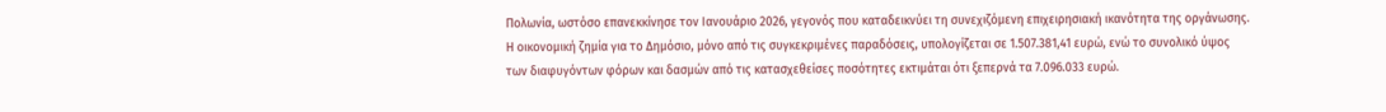Πολωνία, ωστόσο επανεκκίνησε τον Ιανουάριο 2026, γεγονός που καταδεικνύει τη συνεχιζόμενη επιχειρησιακή ικανότητα της οργάνωσης.
Η οικονομική ζημία για το Δημόσιο, μόνο από τις συγκεκριμένες παραδόσεις, υπολογίζεται σε 1.507.381,41 ευρώ, ενώ το συνολικό ύψος των διαφυγόντων φόρων και δασμών από τις κατασχεθείσες ποσότητες εκτιμάται ότι ξεπερνά τα 7.096.033 ευρώ.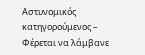Αστυνομικός κατηγορούμενος – Φέρεται να λάμβανε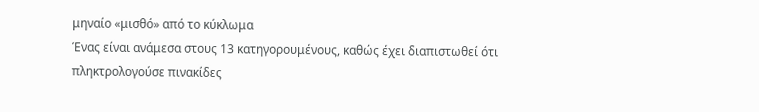μηναίο «μισθό» από το κύκλωμα
Ένας είναι ανάμεσα στους 13 κατηγορουμένους, καθώς έχει διαπιστωθεί ότι πληκτρολογούσε πινακίδες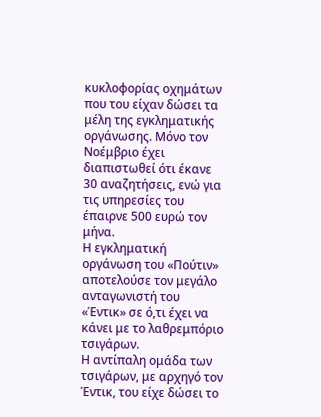κυκλοφορίας οχημάτων που του είχαν δώσει τα μέλη της εγκληματικής οργάνωσης. Μόνο τον Νοέμβριο έχει διαπιστωθεί ότι έκανε 30 αναζητήσεις, ενώ για τις υπηρεσίες του έπαιρνε 500 ευρώ τον μήνα.
Η εγκληματική οργάνωση του «Πούτιν» αποτελούσε τον μεγάλο ανταγωνιστή του «Έντικ» σε ό,τι έχει να κάνει με το λαθρεμπόριο τσιγάρων.
Η αντίπαλη ομάδα των τσιγάρων, με αρχηγό τον Έντικ, του είχε δώσει το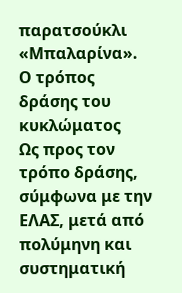παρατσούκλι «Μπαλαρίνα».
Ο τρόπος δράσης του κυκλώματος
Ως προς τον τρόπο δράσης, σύμφωνα με την ΕΛΑΣ, μετά από πολύμηνη και συστηματική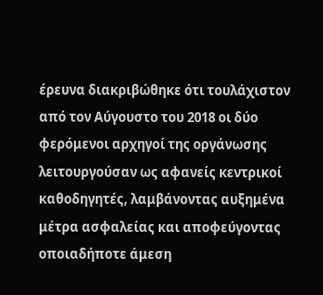έρευνα διακριβώθηκε ότι τουλάχιστον από τον Αύγουστο του 2018 οι δύο φερόμενοι αρχηγοί της οργάνωσης λειτουργούσαν ως αφανείς κεντρικοί καθοδηγητές, λαμβάνοντας αυξημένα μέτρα ασφαλείας και αποφεύγοντας οποιαδήποτε άμεση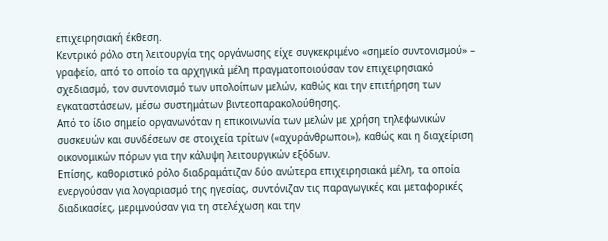επιχειρησιακή έκθεση.
Κεντρικό ρόλο στη λειτουργία της οργάνωσης είχε συγκεκριμένο «σημείο συντονισμού» – γραφείο, από το οποίο τα αρχηγικά μέλη πραγματοποιούσαν τον επιχειρησιακό σχεδιασμό, τον συντονισμό των υπολοίπων μελών, καθώς και την επιτήρηση των εγκαταστάσεων, μέσω συστημάτων βιντεοπαρακολούθησης.
Από το ίδιο σημείο οργανωνόταν η επικοινωνία των μελών με χρήση τηλεφωνικών συσκευών και συνδέσεων σε στοιχεία τρίτων («αχυράνθρωποι»), καθώς και η διαχείριση οικονομικών πόρων για την κάλυψη λειτουργικών εξόδων.
Επίσης, καθοριστικό ρόλο διαδραμάτιζαν δύο ανώτερα επιχειρησιακά μέλη, τα οποία ενεργούσαν για λογαριασμό της ηγεσίας, συντόνιζαν τις παραγωγικές και μεταφορικές διαδικασίες, μεριμνούσαν για τη στελέχωση και την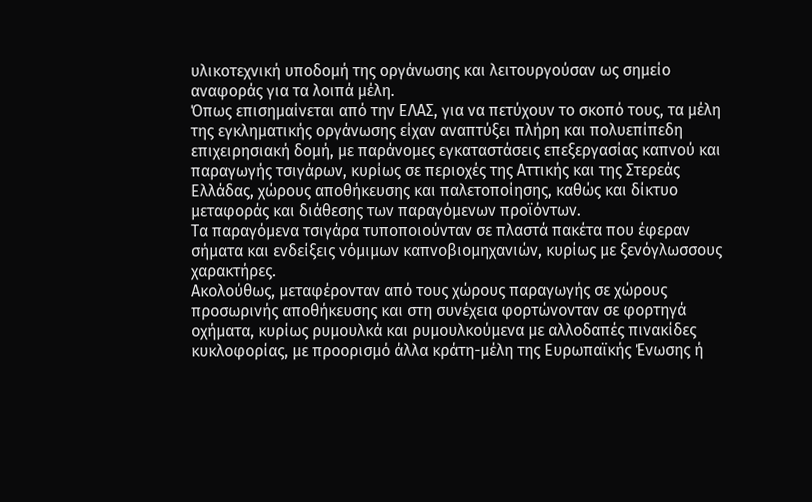υλικοτεχνική υποδομή της οργάνωσης και λειτουργούσαν ως σημείο αναφοράς για τα λοιπά μέλη.
Όπως επισημαίνεται από την ΕΛΑΣ, για να πετύχουν το σκοπό τους, τα μέλη της εγκληματικής οργάνωσης είχαν αναπτύξει πλήρη και πολυεπίπεδη επιχειρησιακή δομή, με παράνομες εγκαταστάσεις επεξεργασίας καπνού και παραγωγής τσιγάρων, κυρίως σε περιοχές της Αττικής και της Στερεάς Ελλάδας, χώρους αποθήκευσης και παλετοποίησης, καθώς και δίκτυο μεταφοράς και διάθεσης των παραγόμενων προϊόντων.
Τα παραγόμενα τσιγάρα τυποποιούνταν σε πλαστά πακέτα που έφεραν σήματα και ενδείξεις νόμιμων καπνοβιομηχανιών, κυρίως με ξενόγλωσσους χαρακτήρες.
Ακολούθως, μεταφέρονταν από τους χώρους παραγωγής σε χώρους προσωρινής αποθήκευσης και στη συνέχεια φορτώνονταν σε φορτηγά οχήματα, κυρίως ρυμουλκά και ρυμουλκούμενα με αλλοδαπές πινακίδες κυκλοφορίας, με προορισμό άλλα κράτη-μέλη της Ευρωπαϊκής Ένωσης ή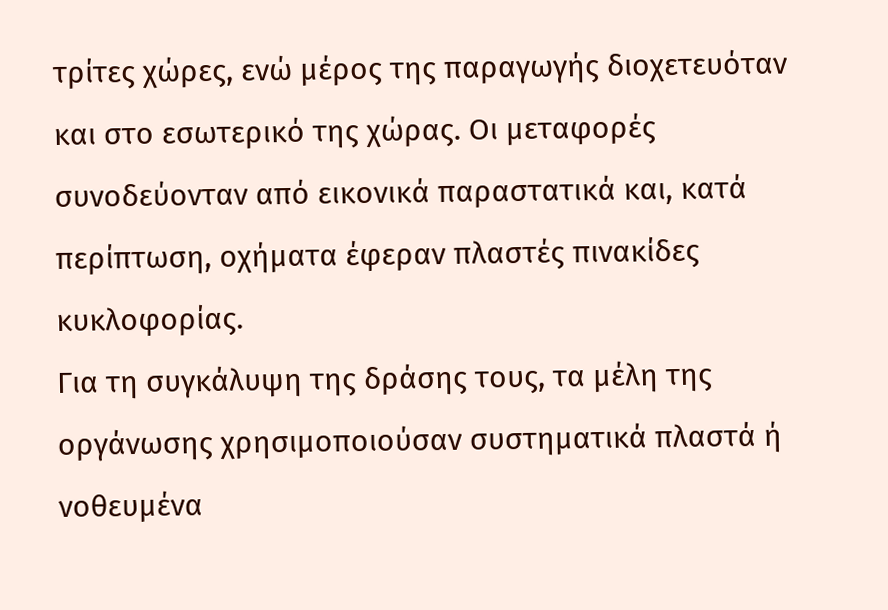τρίτες χώρες, ενώ μέρος της παραγωγής διοχετευόταν και στο εσωτερικό της χώρας. Οι μεταφορές συνοδεύονταν από εικονικά παραστατικά και, κατά περίπτωση, οχήματα έφεραν πλαστές πινακίδες κυκλοφορίας.
Για τη συγκάλυψη της δράσης τους, τα μέλη της οργάνωσης χρησιμοποιούσαν συστηματικά πλαστά ή νοθευμένα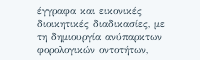έγγραφα και εικονικές διοικητικές διαδικασίες, με τη δημιουργία ανύπαρκτων φορολογικών οντοτήτων,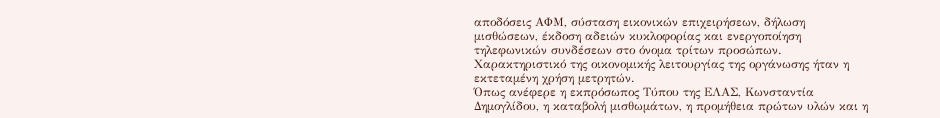αποδόσεις ΑΦΜ, σύσταση εικονικών επιχειρήσεων, δήλωση μισθώσεων, έκδοση αδειών κυκλοφορίας και ενεργοποίηση τηλεφωνικών συνδέσεων στο όνομα τρίτων προσώπων.
Χαρακτηριστικό της οικονομικής λειτουργίας της οργάνωσης ήταν η εκτεταμένη χρήση μετρητών.
Όπως ανέφερε η εκπρόσωπος Τύπου της ΕΛΑΣ, Κωνσταντία Δημογλίδου, η καταβολή μισθωμάτων, η προμήθεια πρώτων υλών και η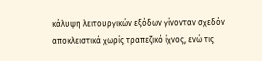κάλυψη λειτουργικών εξόδων γίνονταν σχεδόν αποκλειστικά χωρίς τραπεζικό ίχνος, ενώ τις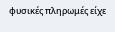φυσικές πληρωμές είχε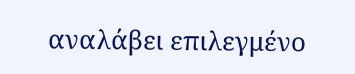αναλάβει επιλεγμένο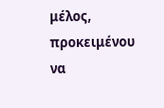μέλος, προκειμένου να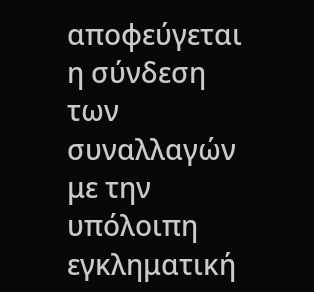αποφεύγεται η σύνδεση των συναλλαγών με την υπόλοιπη εγκληματική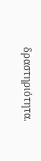δραστηριότητα.